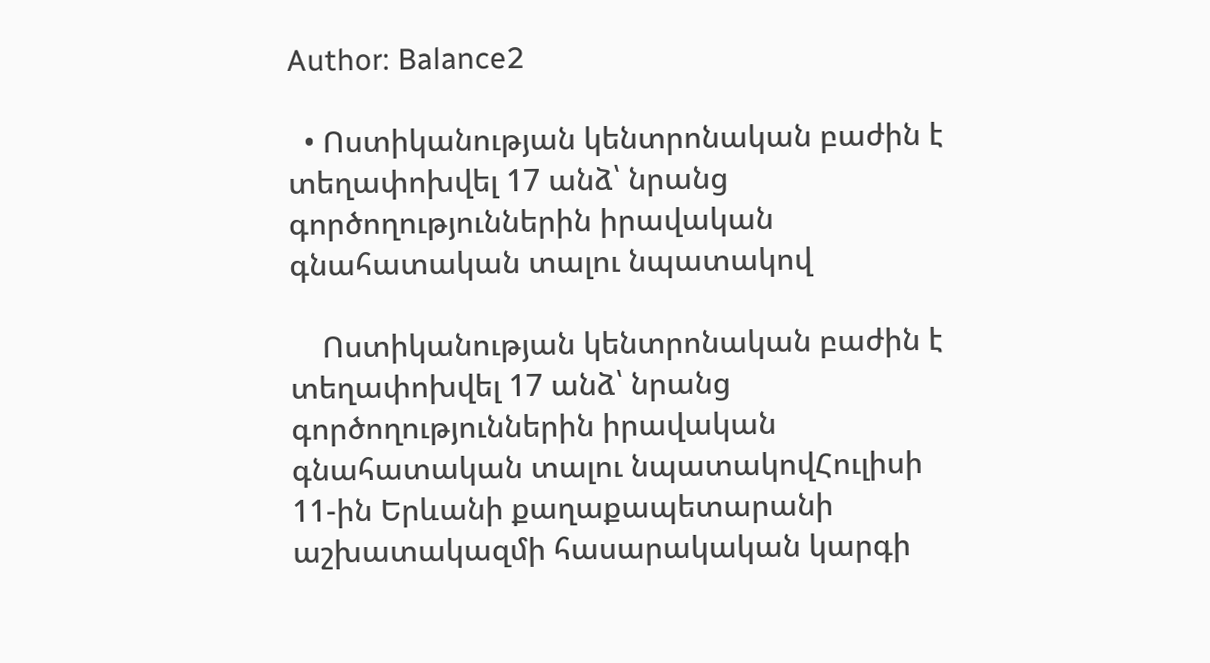Author: Balance2

  • Ոստիկանության կենտրոնական բաժին է տեղափոխվել 17 անձ՝ նրանց գործողություններին իրավական գնահատական տալու նպատակով

    Ոստիկանության կենտրոնական բաժին է տեղափոխվել 17 անձ՝ նրանց գործողություններին իրավական գնահատական տալու նպատակովՀուլիսի 11-ին Երևանի քաղաքապետարանի աշխատակազմի հասարակական կարգի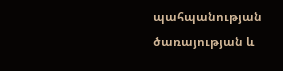պահպանության ծառայության և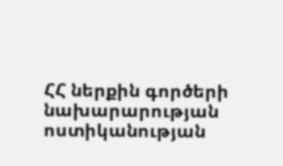ՀՀ ներքին գործերի նախարարության ոստիկանության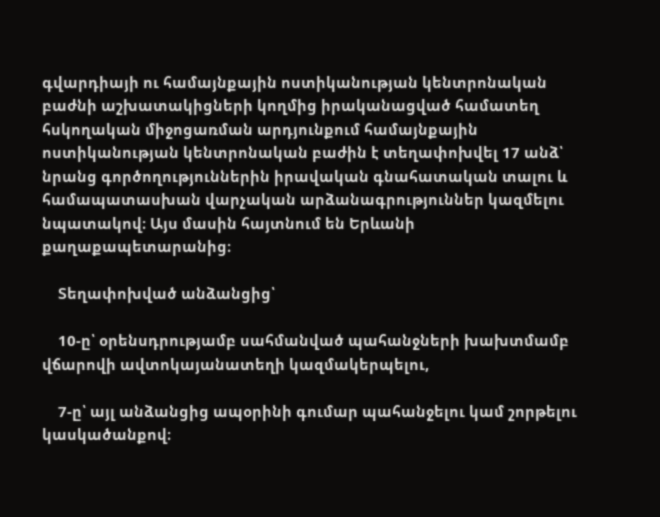գվարդիայի ու համայնքային ոստիկանության կենտրոնական բաժնի աշխատակիցների կողմից իրականացված համատեղ հսկողական միջոցառման արդյունքում համայնքային ոստիկանության կենտրոնական բաժին է տեղափոխվել 17 անձ՝ նրանց գործողություններին իրավական գնահատական տալու և համապատասխան վարչական արձանագրություններ կազմելու նպատակով։ Այս մասին հայտնում են Երևանի քաղաքապետարանից։

    Տեղափոխված անձանցից՝

    10-ը՝ օրենսդրությամբ սահմանված պահանջների խախտմամբ վճարովի ավտոկայանատեղի կազմակերպելու,

    7-ը՝ այլ անձանցից ապօրինի գումար պահանջելու կամ շորթելու կասկածանքով։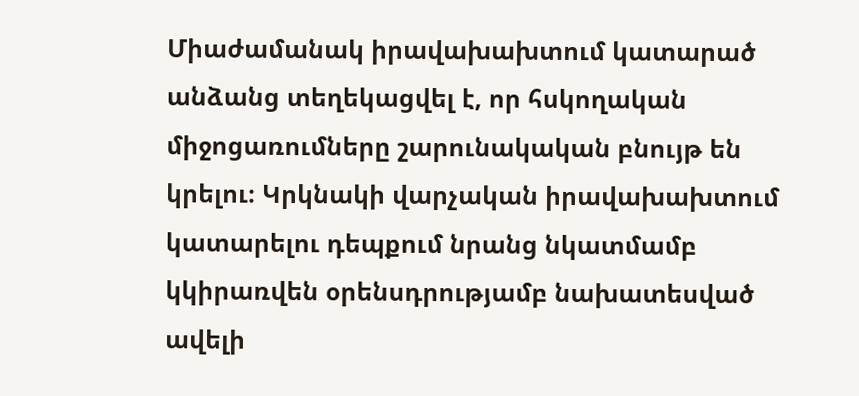Միաժամանակ իրավախախտում կատարած անձանց տեղեկացվել է, որ հսկողական միջոցառումները շարունակական բնույթ են կրելու։ Կրկնակի վարչական իրավախախտում կատարելու դեպքում նրանց նկատմամբ կկիրառվեն օրենսդրությամբ նախատեսված ավելի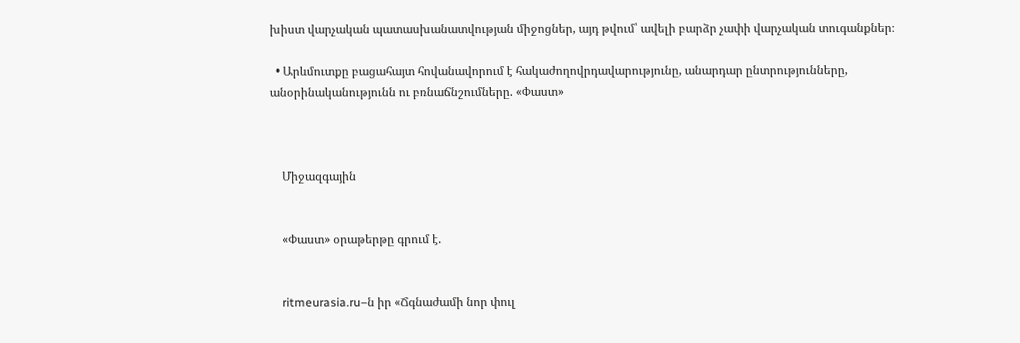խիստ վարչական պատասխանատվության միջոցներ, այդ թվում՝ ավելի բարձր չափի վարչական տուգանքներ։

  • Արևմուտքը բացահայտ հովանավորում է հակաժողովրդավարությունը, անարդար ընտրությունները, անօրինականությունն ու բռնաճնշումները. «Փաստ»



    Միջազգային


    «Փաստ» օրաթերթը գրում է.


    ritmeurasia.ru–ն իր «Ճգնաժամի նոր փուլ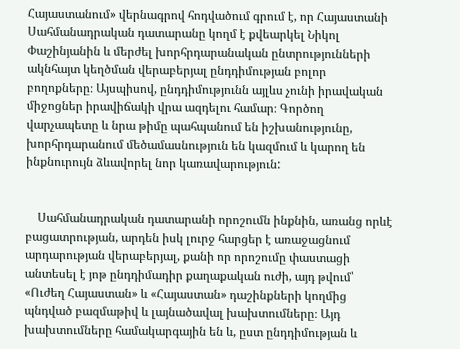Հայաստանում» վերնագրով հոդվածում գրում է, որ Հայաստանի Սահմանադրական դատարանը կողմ է քվեարկել Նիկոլ Փաշինյանին և մերժել խորհրդարանական ընտրությունների ակնհայտ կեղծման վերաբերյալ ընդդիմության բոլոր բողոքները։ Այսպիսով, ընդդիմությունն այլևս չունի իրավական միջոցներ իրավիճակի վրա ազդելու համար։ Գործող վարչապետը և նրա թիմը պահպանում են իշխանությունը, խորհրդարանում մեծամասնություն են կազմում և կարող են ինքնուրույն ձևավորել նոր կառավարություն:


    Սահմանադրական դատարանի որոշումն ինքնին, առանց որևէ բացատրության, արդեն իսկ լուրջ հարցեր է առաջացնում արդարության վերաբերյալ, քանի որ որոշումը փաստացի անտեսել է յոթ ընդդիմադիր քաղաքական ուժի, այդ թվում՝ «Ուժեղ Հայաստան» և «Հայաստան» դաշինքների կողմից պնդված բազմաթիվ և լայնածավալ խախտումները։ Այդ խախտումները համակարգային են և, ըստ ընդդիմության և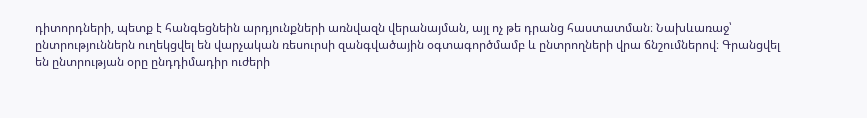դիտորդների, պետք է հանգեցնեին արդյունքների առնվազն վերանայման, այլ ոչ թե դրանց հաստատման։ Նախևառաջ՝ ընտրություններն ուղեկցվել են վարչական ռեսուրսի զանգվածային օգտագործմամբ և ընտրողների վրա ճնշումներով։ Գրանցվել են ընտրության օրը ընդդիմադիր ուժերի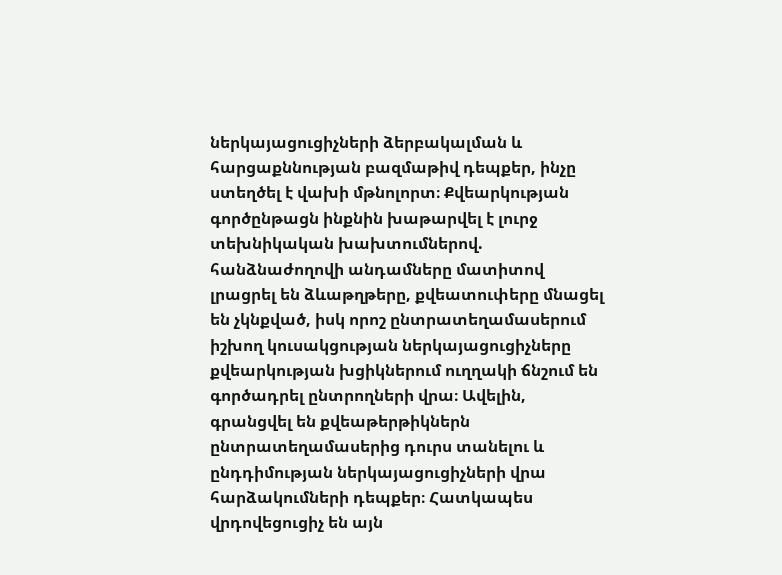ներկայացուցիչների ձերբակալման և հարցաքննության բազմաթիվ դեպքեր, ինչը ստեղծել է վախի մթնոլորտ։ Քվեարկության գործընթացն ինքնին խաթարվել է լուրջ տեխնիկական խախտումներով. հանձնաժողովի անդամները մատիտով լրացրել են ձևաթղթերը, քվեատուփերը մնացել են չկնքված, իսկ որոշ ընտրատեղամասերում իշխող կուսակցության ներկայացուցիչները քվեարկության խցիկներում ուղղակի ճնշում են գործադրել ընտրողների վրա։ Ավելին, գրանցվել են քվեաթերթիկներն ընտրատեղամասերից դուրս տանելու և ընդդիմության ներկայացուցիչների վրա հարձակումների դեպքեր։ Հատկապես վրդովեցուցիչ են այն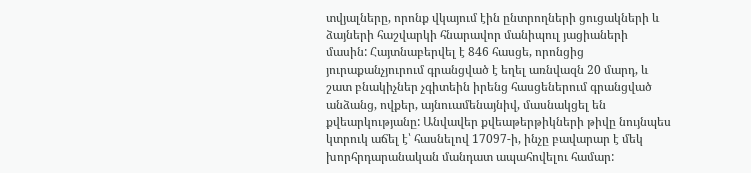տվյալները, որոնք վկայում էին ընտրողների ցուցակների և ձայների հաշվարկի հնարավոր մանիպուլ յացիաների մասին: Հայտնաբերվել է 846 հասցե, որոնցից յուրաքանչյուրում գրանցված է եղել առնվազն 20 մարդ, և շատ բնակիչներ չգիտեին իրենց հասցեներում գրանցված անձանց, ովքեր, այնուամենայնիվ, մասնակցել են քվեարկությանը: Անվավեր քվեաթերթիկների թիվը նույնպես կտրուկ աճել է՝ հասնելով 17097-ի, ինչը բավարար է մեկ խորհրդարանական մանդատ ապահովելու համար: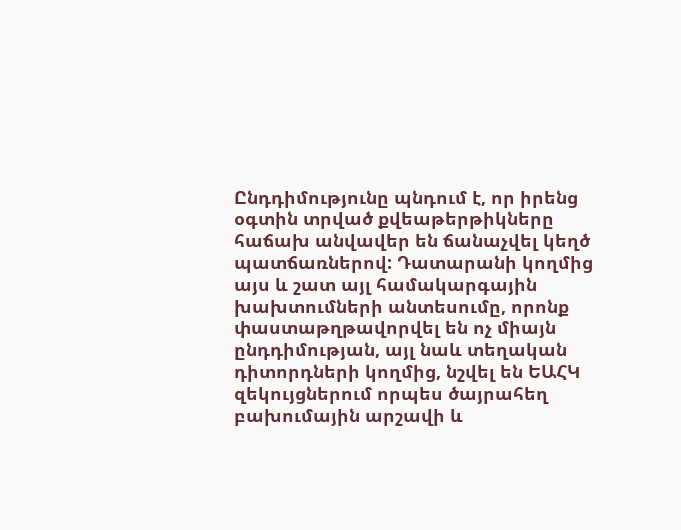Ընդդիմությունը պնդում է, որ իրենց օգտին տրված քվեաթերթիկները հաճախ անվավեր են ճանաչվել կեղծ պատճառներով: Դատարանի կողմից այս և շատ այլ համակարգային խախտումների անտեսումը, որոնք փաստաթղթավորվել են ոչ միայն ընդդիմության, այլ նաև տեղական դիտորդների կողմից, նշվել են ԵԱՀԿ զեկույցներում որպես ծայրահեղ բախումային արշավի և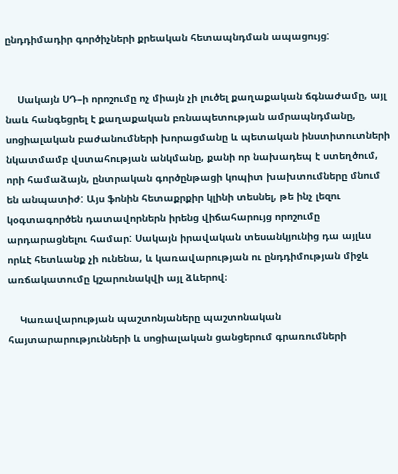ընդդիմադիր գործիչների քրեական հետապնդման ապացույց:


    Սակայն ՍԴ–ի որոշումը ոչ միայն չի լուծել քաղաքական ճգնաժամը, այլ նաև հանգեցրել է քաղաքական բռնապետության ամրապնդմանը, սոցիալական բաժանումների խորացմանը և պետական ինստիտուտների նկատմամբ վստահության անկմանը, քանի որ նախադեպ է ստեղծում, որի համաձայն, ընտրական գործընթացի կոպիտ խախտումները մնում են անպատիժ: Այս ֆոնին հետաքրքիր կլինի տեսնել, թե ինչ լեզու կօգտագործեն դատավորներն իրենց վիճահարույց որոշումը արդարացնելու համար: Սակայն իրավական տեսանկյունից դա այլևս որևէ հետևանք չի ունենա, և կառավարության ու ընդդիմության միջև առճակատումը կշարունակվի այլ ձևերով։

    Կառավարության պաշտոնյաները պաշտոնական հայտարարությունների և սոցիալական ցանցերում գրառումների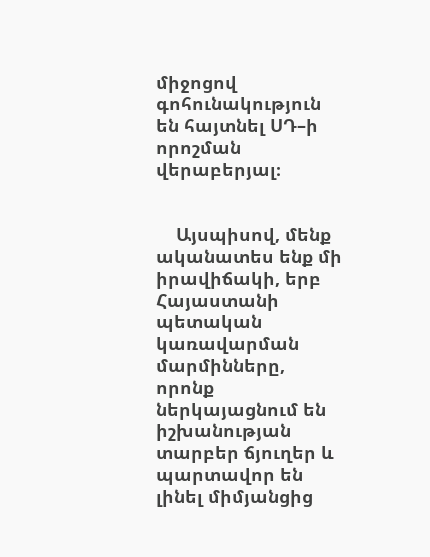միջոցով գոհունակություն են հայտնել ՍԴ–ի որոշման վերաբերյալ։


    Այսպիսով, մենք ականատես ենք մի իրավիճակի, երբ Հայաստանի պետական կառավարման մարմինները, որոնք ներկայացնում են իշխանության տարբեր ճյուղեր և պարտավոր են լինել միմյանցից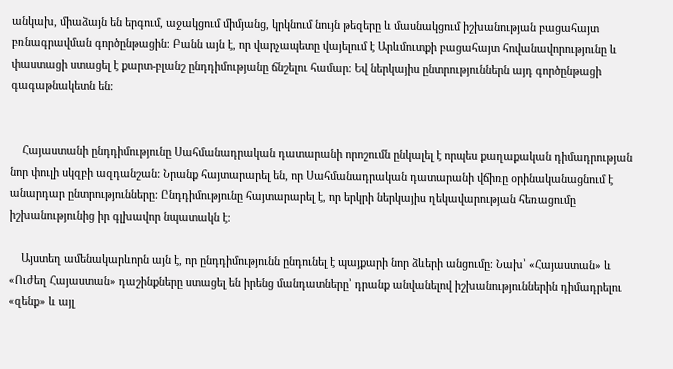անկախ, միաձայն են երգում, աջակցում միմյանց, կրկնում նույն թեզերը և մասնակցում իշխանության բացահայտ բռնագրավման գործընթացին։ Բանն այն է, որ վարչապետը վայելում է Արևմուտքի բացահայտ հովանավորությունը և փաստացի ստացել է քարտ-բլանշ ընդդիմությանը ճնշելու համար։ Եվ ներկայիս ընտրություններն այդ գործընթացի գագաթնակետն են։


    Հայաստանի ընդդիմությունը Սահմանադրական դատարանի որոշումն ընկալել է որպես քաղաքական դիմադրության նոր փուլի սկզբի ազդանշան: Նրանք հայտարարել են, որ Սահմանադրական դատարանի վճիռը օրինականացնում է անարդար ընտրությունները: Ընդդիմությունը հայտարարել է, որ երկրի ներկայիս ղեկավարության հեռացումը իշխանությունից իր գլխավոր նպատակն է։

    Այստեղ ամենակարևորն այն է, որ ընդդիմությունն ընդունել է պայքարի նոր ձևերի անցումը։ Նախ՝ «Հայաստան» և «Ուժեղ Հայաստան» դաշինքները ստացել են իրենց մանդատները՝ դրանք անվանելով իշխանություններին դիմադրելու «զենք» և այլ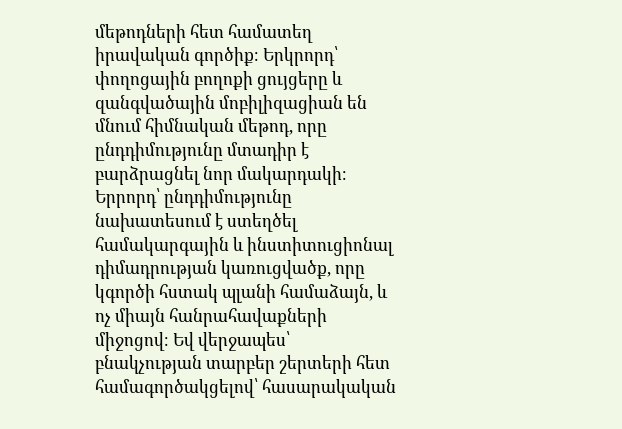մեթոդների հետ համատեղ իրավական գործիք։ Երկրորդ՝ փողոցային բողոքի ցույցերը և զանգվածային մոբիլիզացիան են մնում հիմնական մեթոդ, որը ընդդիմությունը մտադիր է բարձրացնել նոր մակարդակի։ Երրորդ՝ ընդդիմությունը նախատեսում է ստեղծել համակարգային և ինստիտուցիոնալ դիմադրության կառուցվածք, որը կգործի հստակ պլանի համաձայն, և ոչ միայն հանրահավաքների միջոցով։ Եվ վերջապես՝ բնակչության տարբեր շերտերի հետ համագործակցելով՝ հասարակական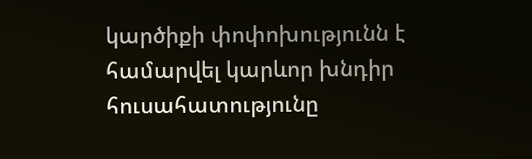կարծիքի փոփոխությունն է համարվել կարևոր խնդիր հուսահատությունը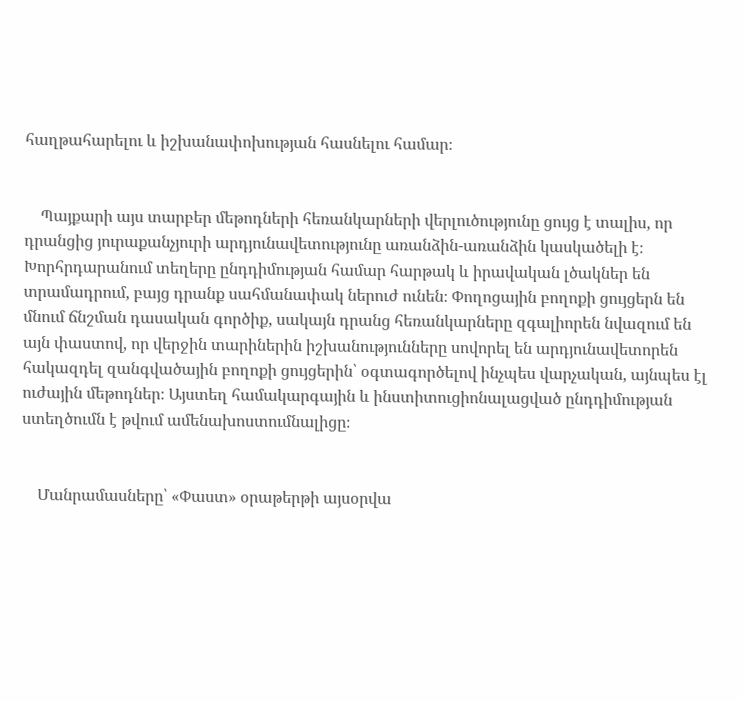հաղթահարելու և իշխանափոխության հասնելու համար։


    Պայքարի այս տարբեր մեթոդների հեռանկարների վերլուծությունը ցույց է տալիս, որ դրանցից յուրաքանչյուրի արդյունավետությունը առանձին-առանձին կասկածելի է։ Խորհրդարանում տեղերը ընդդիմության համար հարթակ և իրավական լծակներ են տրամադրում, բայց դրանք սահմանափակ ներուժ ունեն։ Փողոցային բողոքի ցույցերն են մնում ճնշման դասական գործիք, սակայն դրանց հեռանկարները զգալիորեն նվազում են այն փաստով, որ վերջին տարիներին իշխանությունները սովորել են արդյունավետորեն հակազդել զանգվածային բողոքի ցույցերին՝ օգտագործելով ինչպես վարչական, այնպես էլ ուժային մեթոդներ։ Այստեղ համակարգային և ինստիտուցիոնալացված ընդդիմության ստեղծումն է թվում ամենախոստումնալիցը։


    Մանրամասները՝ «Փաստ» օրաթերթի այսօրվա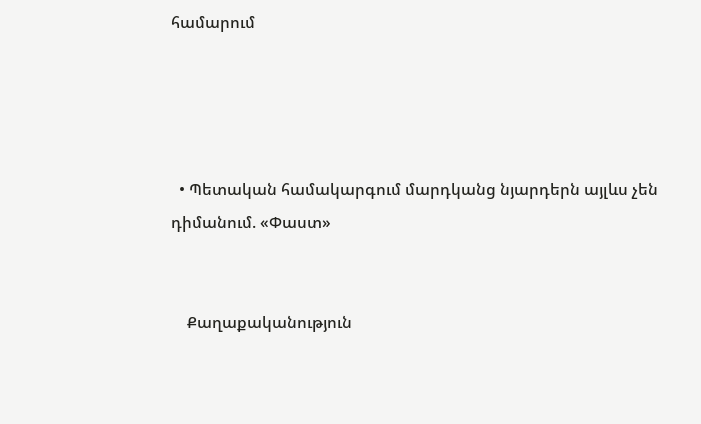համարում




  • Պետական համակարգում մարդկանց նյարդերն այլևս չեն դիմանում. «Փաստ»


    Քաղաքականություն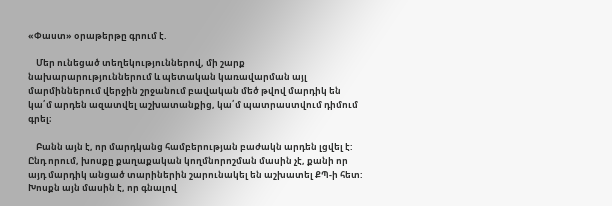«Փաստ» օրաթերթը գրում է.

    Մեր ունեցած տեղեկություններով, մի շարք նախարարություններում և պետական կառավարման այլ մարմիններում վերջին շրջանում բավական մեծ թվով մարդիկ են կա՛մ արդեն ազատվել աշխատանքից, կա՛մ պատրաստվում դիմում գրել։

    Բանն այն է, որ մարդկանց համբերության բաժակն արդեն լցվել է: Ընդ որում, խոսքը քաղաքական կողմնորոշման մասին չէ, քանի որ այդ մարդիկ անցած տարիներին շարունակել են աշխատել ՔՊ-ի հետ: Խոսքն այն մասին է, որ գնալով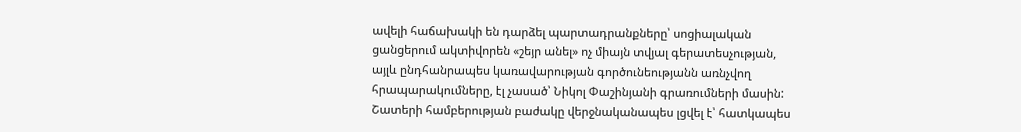ավելի հաճախակի են դարձել պարտադրանքները՝ սոցիալական ցանցերում ակտիվորեն «շեյր անել» ոչ միայն տվյալ գերատեսչության, այլև ընդհանրապես կառավարության գործունեությանն առնչվող հրապարակումները, էլ չասած՝ Նիկոլ Փաշինյանի գրառումների մասին: Շատերի համբերության բաժակը վերջնականապես լցվել է՝ հատկապես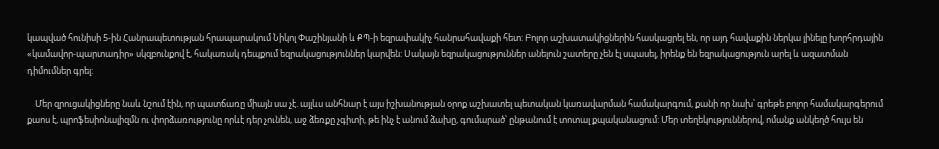կապված հունիսի 5-ին Հանրապետության հրապարակում Նիկոլ Փաշինյանի և ՔՊ-ի եզրափակիչ հանրահավաքի հետ: Բոլոր աշխատակիցներին հասկացրել են, որ այդ հավաքին ներկա լինելը խորհրդային «կամավոր-պարտադիր» սկզբունքով է, հակառակ դեպքում եզրակացություններ կարվեն: Սակայն եզրակացություններ անելուն շատերը չեն էլ սպասել, իրենք են եզրակացություն արել և ազատման դիմումներ գրել:

    Մեր զրուցակիցները նաև նշում էին, որ պատճառը միայն սա չէ. այլևս անհնար է այս իշխանության օրոք աշխատել պետական կառավարման համակարգում, քանի որ նախ՝ գրեթե բոլոր համակարգերում քաոս է, պրոֆեսիոնալիզմն ու փորձառությունը որևէ դեր չունեն, աջ ձեռքը չգիտի, թե ինչ է անում ձախը, գումարած՝ ընթանում է տոտալ քպականացում: Մեր տեղեկություններով, ոմանք անկեղծ հույս են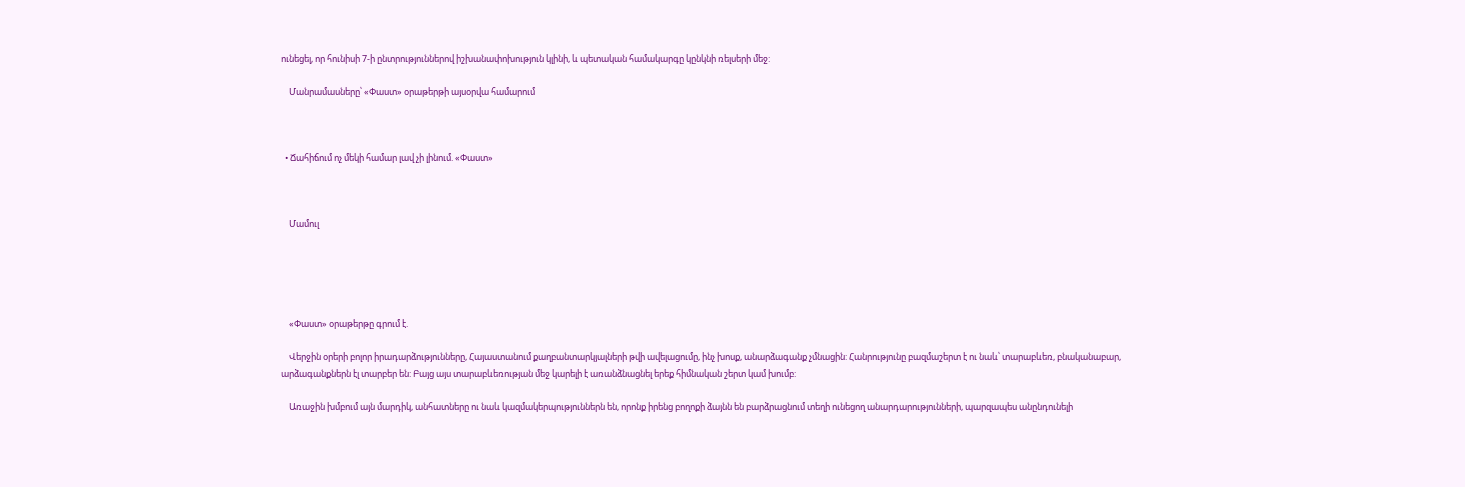ունեցել, որ հունիսի 7-ի ընտրություններով իշխանափոխություն կլինի, և պետական համակարգը կընկնի ռելսերի մեջ:

    Մանրամասները՝ «Փաստ» օրաթերթի այսօրվա համարում



  • Ճահիճում ոչ մեկի համար լավ չի լինում. «Փաստ»



    Մամուլ





    «Փաստ» օրաթերթը գրում է.

    Վերջին օրերի բոլոր իրադարձությունները, Հայաստանում քաղբանտարկյալների թվի ավելացումը, ինչ խոսք, անարձագանք չմնացին: Հանրությունը բազմաշերտ է ու նաև՝ տարաբևեռ, բնականաբար, արձագանքներն էլ տարբեր են: Բայց այս տարաբևեռության մեջ կարելի է առանձնացնել երեք հիմնական շերտ կամ խումբ:

    Առաջին խմբում այն մարդիկ, անհատները ու նաև կազմակերպություններն են, որոնք իրենց բողոքի ձայնն են բարձրացնում տեղի ունեցող անարդարությունների, պարզապես անընդունելի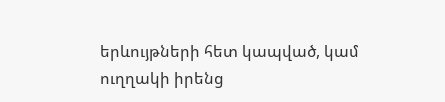երևույթների հետ կապված, կամ ուղղակի իրենց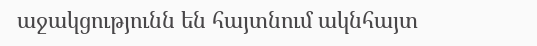աջակցությունն են հայտնում ակնհայտ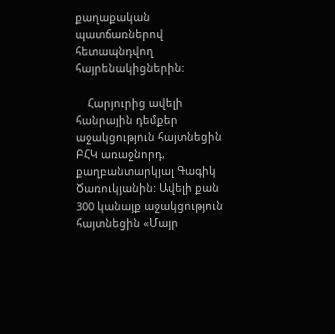քաղաքական պատճառներով հետապնդվող հայրենակիցներին:

    Հարյուրից ավելի հանրային դեմքեր աջակցություն հայտնեցին ԲՀԿ առաջնորդ, քաղբանտարկյալ Գագիկ Ծառուկյանին: Ավելի քան 300 կանայք աջակցություն հայտնեցին «Մայր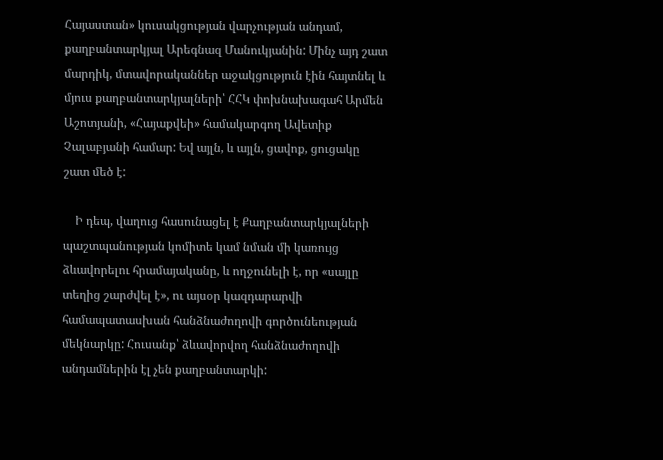Հայաստան» կուսակցության վարչության անդամ, քաղբանտարկյալ Արեգնազ Մանուկյանին: Մինչ այդ շատ մարդիկ, մտավորականներ աջակցություն էին հայտնել և մյուս քաղբանտարկյալների՝ ՀՀԿ փոխնախագահ Արմեն Աշոտյանի, «Հայաքվեի» համակարգող Ավետիք Չալաբյանի համար: Եվ այլն, և այլն, ցավոք, ցուցակը շատ մեծ է:

    Ի դեպ, վաղուց հասունացել է Քաղբանտարկյալների պաշտպանության կոմիտե կամ նման մի կառույց ձևավորելու հրամայականը, և ողջունելի է, որ «սայլը տեղից շարժվել է», ու այսօր կազդարարվի համապատասխան հանձնաժողովի գործունեության մեկնարկը: Հուսանք՝ ձևավորվող հանձնաժողովի անդամներին էլ չեն քաղբանտարկի: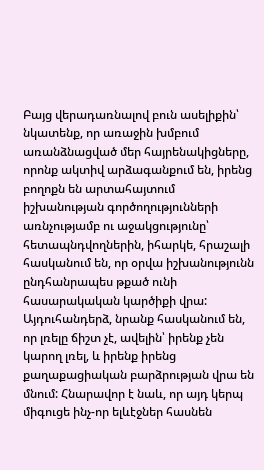Բայց վերադառնալով բուն ասելիքին՝ նկատենք, որ առաջին խմբում առանձնացված մեր հայրենակիցները, որոնք ակտիվ արձագանքում են, իրենց բողոքն են արտահայտում իշխանության գործողությունների առնչությամբ ու աջակցությունը՝ հետապնդվողներին, իհարկե, հրաշալի հասկանում են, որ օրվա իշխանությունն ընդհանրապես թքած ունի հասարակական կարծիքի վրա: Այդուհանդերձ, նրանք հասկանում են, որ լռելը ճիշտ չէ, ավելին՝ իրենք չեն կարող լռել, և իրենք իրենց քաղաքացիական բարձրության վրա են մնում: Հնարավոր է նաև, որ այդ կերպ միգուցե ինչ-որ ելևէջներ հասնեն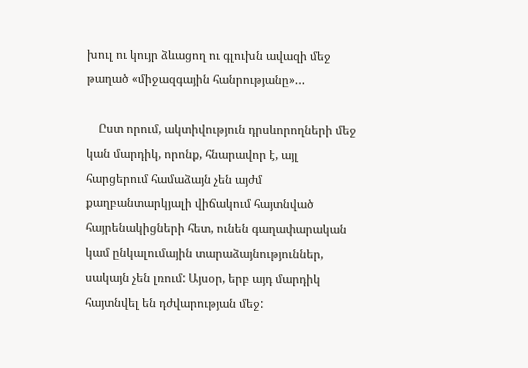խուլ ու կույր ձևացող ու գլուխն ավազի մեջ թաղած «միջազգային հանրությանը»…

    Ըստ որում, ակտիվություն դրսևորողների մեջ կան մարդիկ, որոնք, հնարավոր է, այլ հարցերում համաձայն չեն այժմ քաղբանտարկյալի վիճակում հայտնված հայրենակիցների հետ, ունեն գաղափարական կամ ընկալումային տարաձայնություններ, սակայն չեն լռում: Այսօր, երբ այդ մարդիկ հայտնվել են դժվարության մեջ: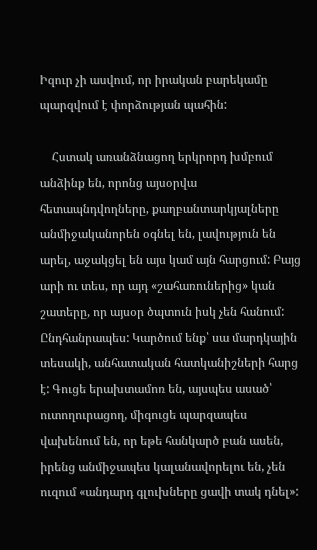Իզուր չի ասվում, որ իրական բարեկամը պարզվում է փորձության պահին:

    Հստակ առանձնացող երկրորդ խմբում անձինք են, որոնց այսօրվա հետապնդվողները, քաղբանտարկյալները անմիջականորեն օգնել են, լավություն են արել, աջակցել են այս կամ այն հարցում: Բայց արի ու տես, որ այդ «շահառուներից» կան շատերը, որ այսօր ծպտուն իսկ չեն հանում: Ընդհանրապես: Կարծում ենք՝ սա մարդկային տեսակի, անհատական հատկանիշների հարց է: Գուցե երախտամոռ են, այսպես ասած՝ ուտողուրացող, միգուցե պարզապես վախենում են, որ եթե հանկարծ բան ասեն, իրենց անմիջապես կալանավորելու են, չեն ուզում «անդարդ գլուխները ցավի տակ դնել»: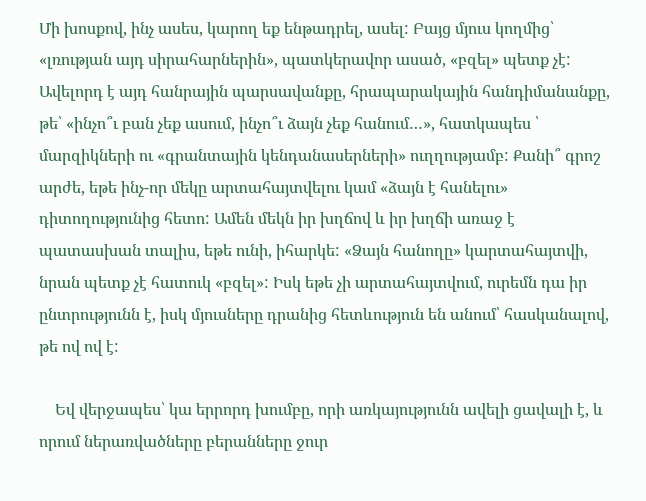Մի խոսքով, ինչ ասես, կարող եք ենթադրել, ասել: Բայց մյուս կողմից՝ «լռության այդ սիրահարներին», պատկերավոր ասած, «բզել» պետք չէ: Ավելորդ է այդ հանրային պարսավանքը, հրապարակային հանդիմանանքը, թե՝ «ինչո՞ւ բան չեք ասում, ինչո՞ւ ձայն չեք հանում…», հատկապես ՝ մարզիկների ու «գրանտային կենդանասերների» ուղղությամբ: Քանի՞ գրոշ արժե, եթե ինչ-որ մեկը արտահայտվելու կամ «ձայն է հանելու» դիտողությունից հետո: Ամեն մեկն իր խղճով և իր խղճի առաջ է պատասխան տալիս, եթե ունի, իհարկե: «Ձայն հանողը» կարտահայտվի, նրան պետք չէ հատուկ «բզել»: Իսկ եթե չի արտահայտվում, ուրեմն դա իր ընտրությունն է, իսկ մյուսները դրանից հետևություն են անում՝ հասկանալով, թե ով ով է:

    Եվ վերջապես՝ կա երրորդ խումբը, որի առկայությունն ավելի ցավալի է, և որում ներառվածները բերանները ջուր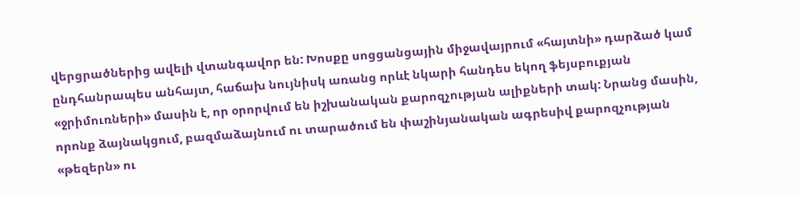վերցրածներից ավելի վտանգավոր են: Խոսքը սոցցանցային միջավայրում «հայտնի» դարձած կամ ընդհանրապես անհայտ, հաճախ նույնիսկ առանց որևէ նկարի հանդես եկող ֆեյսբուքյան «ջրիմուռների» մասին է, որ օրորվում են իշխանական քարոզչության ալիքների տակ: Նրանց մասին, որոնք ձայնակցում, բազմաձայնում ու տարածում են փաշինյանական ագրեսիվ քարոզչության «թեզերն» ու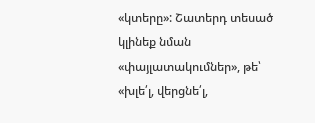«կտերը»: Շատերդ տեսած կլինեք նման «փայլատակումներ», թե՝ «խլե՛լ, վերցնե՛լ,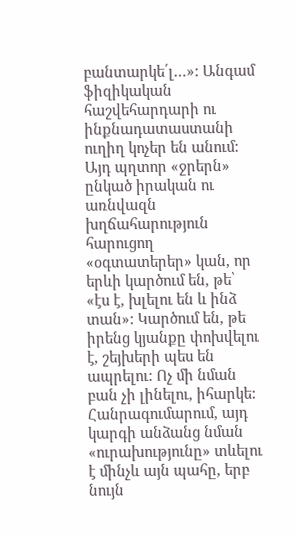բանտարկե՛լ…»: Անգամ ֆիզիկական հաշվեհարդարի ու ինքնադատաստանի ուղիղ կոչեր են անում: Այդ պղտոր «ջրերն» ընկած իրական ու առնվազն խղճահարություն հարուցող «օգտատերեր» կան, որ երևի կարծում են, թե՝ «էս է, խլելու են և ինձ տան»: Կարծում են, թե իրենց կյանքը փոխվելու է, շեյխերի պես են ապրելու: Ոչ մի նման բան չի լինելու, իհարկե: Հանրագումարում, այդ կարգի անձանց նման «ուրախությունը» տևելու է մինչև այն պահը, երբ նույն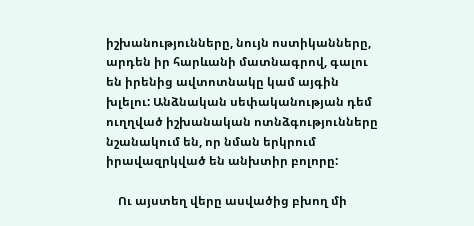իշխանությունները, նույն ոստիկանները, արդեն իր հարևանի մատնագրով, գալու են իրենից ավտոտնակը կամ այգին խլելու: Անձնական սեփականության դեմ ուղղված իշխանական ոտնձգությունները նշանակում են, որ նման երկրում իրավազրկված են անխտիր բոլորը:

    Ու այստեղ վերը ասվածից բխող մի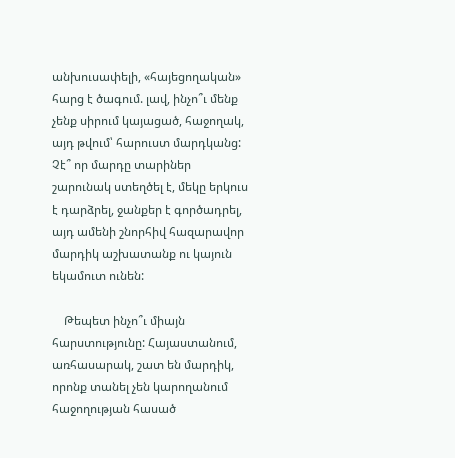անխուսափելի, «հայեցողական» հարց է ծագում. լավ, ինչո՞ւ մենք չենք սիրում կայացած, հաջողակ, այդ թվում՝ հարուստ մարդկանց: Չէ՞ որ մարդը տարիներ շարունակ ստեղծել է, մեկը երկուս է դարձրել, ջանքեր է գործադրել, այդ ամենի շնորհիվ հազարավոր մարդիկ աշխատանք ու կայուն եկամուտ ունեն:

    Թեպետ ինչո՞ւ միայն հարստությունը: Հայաստանում, առհասարակ, շատ են մարդիկ, որոնք տանել չեն կարողանում հաջողության հասած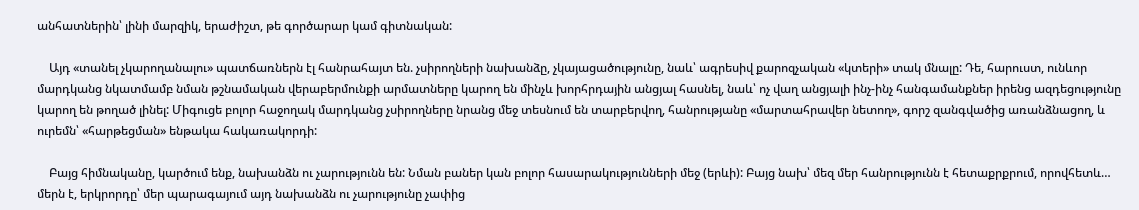անհատներին՝ լինի մարզիկ, երաժիշտ, թե գործարար կամ գիտնական:

    Այդ «տանել չկարողանալու» պատճառներն էլ հանրահայտ են. չսիրողների նախանձը, չկայացածությունը, նաև՝ ագրեսիվ քարոզչական «կտերի» տակ մնալը: Դե, հարուստ, ունևոր մարդկանց նկատմամբ նման թշնամական վերաբերմունքի արմատները կարող են մինչև խորհրդային անցյալ հասնել, նաև՝ ոչ վաղ անցյալի ինչ-ինչ հանգամանքներ իրենց ազդեցությունը կարող են թողած լինել: Միգուցե բոլոր հաջողակ մարդկանց չսիրողները նրանց մեջ տեսնում են տարբերվող, հանրությանը «մարտահրավեր նետող», գորշ զանգվածից առանձնացող, և ուրեմն՝ «հարթեցման» ենթակա հակառակորդի:

    Բայց հիմնականը, կարծում ենք, նախանձն ու չարությունն են: Նման բաներ կան բոլոր հասարակությունների մեջ (երևի): Բայց նախ՝ մեզ մեր հանրությունն է հետաքրքրում, որովհետև… մերն է, երկրորդը՝ մեր պարագայում այդ նախանձն ու չարությունը չափից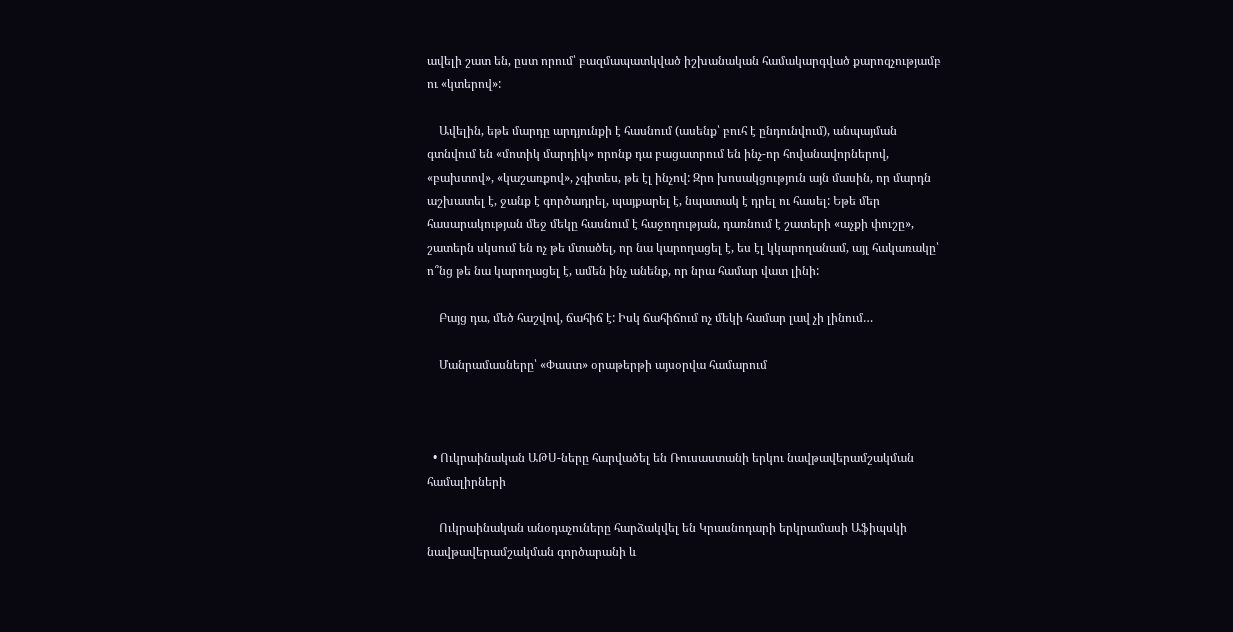ավելի շատ են, ըստ որում՝ բազմապատկված իշխանական համակարգված քարոզչությամբ ու «կտերով»:

    Ավելին, եթե մարդը արդյունքի է հասնում (ասենք՝ բուհ է ընդունվում), անպայման գտնվում են «մոտիկ մարդիկ» որոնք դա բացատրում են ինչ-որ հովանավորներով, «բախտով», «կաշառքով», չգիտես, թե էլ ինչով: Զրո խոսակցություն այն մասին, որ մարդն աշխատել է, ջանք է գործադրել, պայքարել է, նպատակ է դրել ու հասել: Եթե մեր հասարակության մեջ մեկը հասնում է հաջողության, դառնում է շատերի «աչքի փուշը», շատերն սկսում են ոչ թե մտածել, որ նա կարողացել է, ես էլ կկարողանամ, այլ հակառակը՝ ո՞նց թե նա կարողացել է, ամեն ինչ անենք, որ նրա համար վատ լինի:

    Բայց դա, մեծ հաշվով, ճահիճ է: Իսկ ճահիճում ոչ մեկի համար լավ չի լինում…

    Մանրամասները՝ «Փաստ» օրաթերթի այսօրվա համարում



  • Ուկրաինական ԱԹՍ-ները հարվածել են Ռուսաստանի երկու նավթավերամշակման համալիրների

    Ուկրաինական անօդաչուները հարձակվել են Կրասնոդարի երկրամասի Աֆիպսկի նավթավերամշակման գործարանի և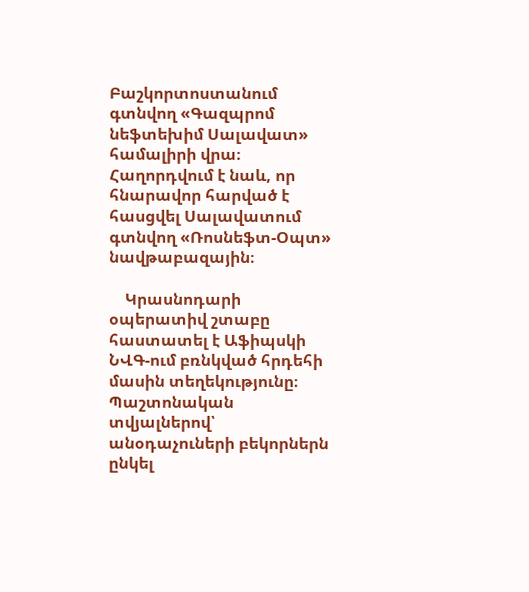Բաշկորտոստանում գտնվող «Գազպրոմ նեֆտեխիմ Սալավատ» համալիրի վրա։ Հաղորդվում է նաև, որ հնարավոր հարված է հասցվել Սալավատում գտնվող «Ռոսնեֆտ-Օպտ» նավթաբազային։

    Կրասնոդարի օպերատիվ շտաբը հաստատել է Աֆիպսկի ՆՎԳ-ում բռնկված հրդեհի մասին տեղեկությունը։ Պաշտոնական տվյալներով՝ անօդաչուների բեկորներն ընկել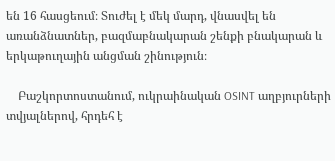են 16 հասցեում։ Տուժել է մեկ մարդ, վնասվել են առանձնատներ, բազմաբնակարան շենքի բնակարան և երկաթուղային անցման շինություն։

    Բաշկորտոստանում, ուկրաինական OSINT աղբյուրների տվյալներով, հրդեհ է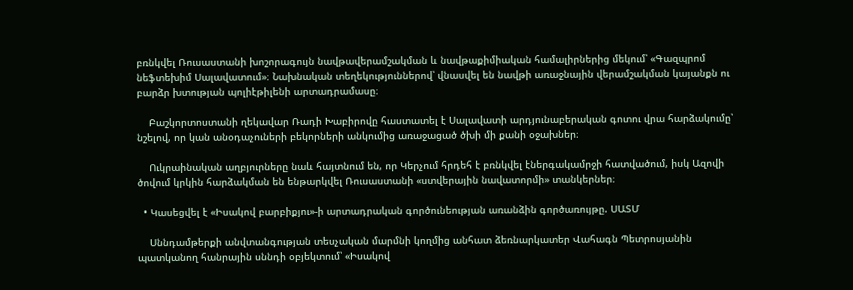բռնկվել Ռուսաստանի խոշորագույն նավթավերամշակման և նավթաքիմիական համալիրներից մեկում՝ «Գազպրոմ նեֆտեխիմ Սալավատում»։ Նախնական տեղեկություններով՝ վնասվել են նավթի առաջնային վերամշակման կայանքն ու բարձր խտության պոլիէթիլենի արտադրամասը։

    Բաշկորտոստանի ղեկավար Ռադի Խաբիրովը հաստատել է Սալավատի արդյունաբերական գոտու վրա հարձակումը՝ նշելով, որ կան անօդաչուների բեկորների անկումից առաջացած ծխի մի քանի օջախներ։

    Ուկրաինական աղբյուրները նաև հայտնում են, որ Կերչում հրդեհ է բռնկվել էներգակամրջի հատվածում, իսկ Ազովի ծովում կրկին հարձակման են ենթարկվել Ռուսաստանի «ստվերային նավատորմի» տանկերներ։

  • Կասեցվել է «Իսակով բարբիքյու»-ի արտադրական գործունեության առանձին գործառույթը. ՍԱՏՄ

    Սննդամթերքի անվտանգության տեսչական մարմնի կողմից անհատ ձեռնարկատեր Վահագն Պետրոսյանին պատկանող հանրային սննդի օբյեկտում՝ «Իսակով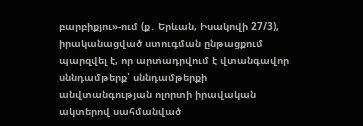բարբիքյու»-ում (ք․ Երևան, Իսակովի 27/3), իրականացված ստուգման ընթացքում պարզվել է, որ արտադրվում է վտանգավոր սննդամթերք՝ սննդամթերքի անվտանգության ոլորտի իրավական ակտերով սահմանված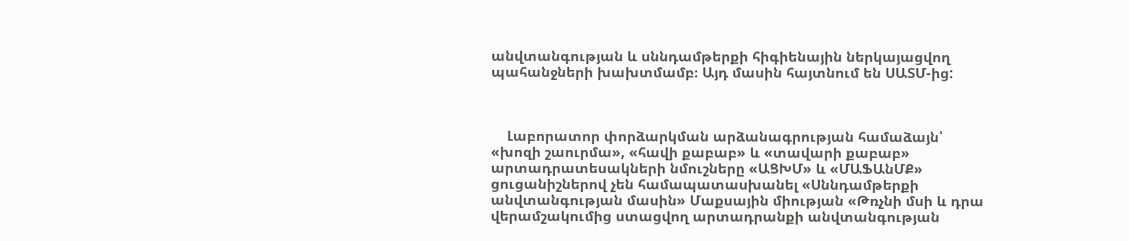անվտանգության և սննդամթերքի հիգիենային ներկայացվող պահանջների խախտմամբ։ Այդ մասին հայտնում են ՍԱՏՄ-ից:



    Լաբորատոր փորձարկման արձանագրության համաձայն՝ «խոզի շաուրմա», «հավի քաբաբ» և «տավարի քաբաբ» արտադրատեսակների նմուշները «ԱՑԽՄ» և «ՄԱՖԱնՄՔ» ցուցանիշներով չեն համապատասխանել «Սննդամթերքի անվտանգության մասին» Մաքսային միության «Թռչնի մսի և դրա վերամշակումից ստացվող արտադրանքի անվտանգության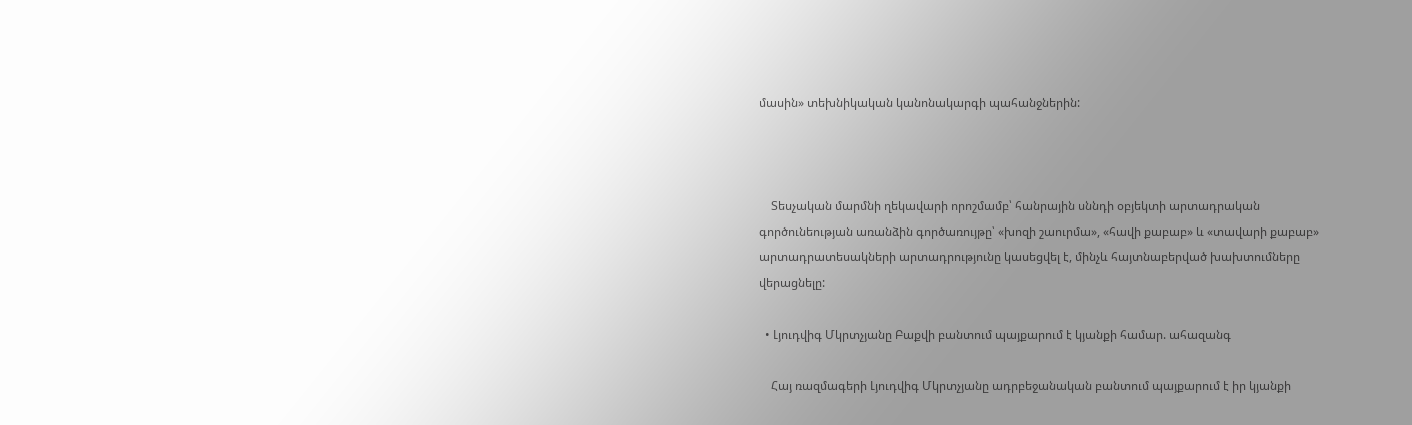մասին» տեխնիկական կանոնակարգի պահանջներին:



    Տեսչական մարմնի ղեկավարի որոշմամբ՝ հանրային սննդի օբյեկտի արտադրական գործունեության առանձին գործառույթը՝ «խոզի շաուրմա», «հավի քաբաբ» և «տավարի քաբաբ» արտադրատեսակների արտադրությունը կասեցվել է, մինչև հայտնաբերված խախտումները վերացնելը:

  • Լյուդվիգ Մկրտչյանը Բաքվի բանտում պայքարում է կյանքի համար. ահազանգ

    Հայ ռազմագերի Լյուդվիգ Մկրտչյանը ադրբեջանական բանտում պայքարում է իր կյանքի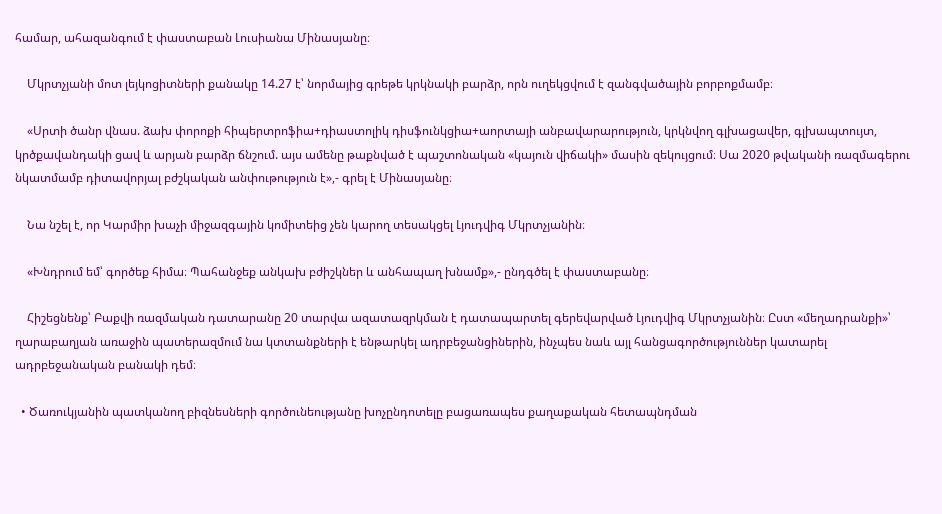համար, ահազանգում է փաստաբան Լուսիանա Մինասյանը։

    Մկրտչյանի մոտ լեյկոցիտների քանակը 14.27 է՝ նորմայից գրեթե կրկնակի բարձր, որն ուղեկցվում է զանգվածային բորբոքմամբ։

    «Սրտի ծանր վնաս. ձախ փորոքի հիպերտրոֆիա+դիաստոլիկ դիսֆունկցիա+աորտայի անբավարարություն, կրկնվող գլխացավեր, գլխապտույտ, կրծքավանդակի ցավ և արյան բարձր ճնշում. այս ամենը թաքնված է պաշտոնական «կայուն վիճակի» մասին զեկույցում։ Սա 2020 թվականի ռազմագերու նկատմամբ դիտավորյալ բժշկական անփութություն է»,- գրել է Մինասյանը։

    Նա նշել է, որ Կարմիր խաչի միջազգային կոմիտեից չեն կարող տեսակցել Լյուդվիգ Մկրտչյանին։

    «Խնդրում եմ՝ գործեք հիմա։ Պահանջեք անկախ բժիշկներ և անհապաղ խնամք»,- ընդգծել է փաստաբանը։

    Հիշեցնենք՝ Բաքվի ռազմական դատարանը 20 տարվա ազատազրկման է դատապարտել գերեվարված Լյուդվիգ Մկրտչյանին։ Ըստ «մեղադրանքի»՝ ղարաբաղյան առաջին պատերազմում նա կտտանքների է ենթարկել ադրբեջանցիներին, ինչպես նաև այլ հանցագործություններ կատարել ադրբեջանական բանակի դեմ։

  • Ծառուկյանին պատկանող բիզնեսների գործունեությանը խոչընդոտելը բացառապես քաղաքական հետապնդման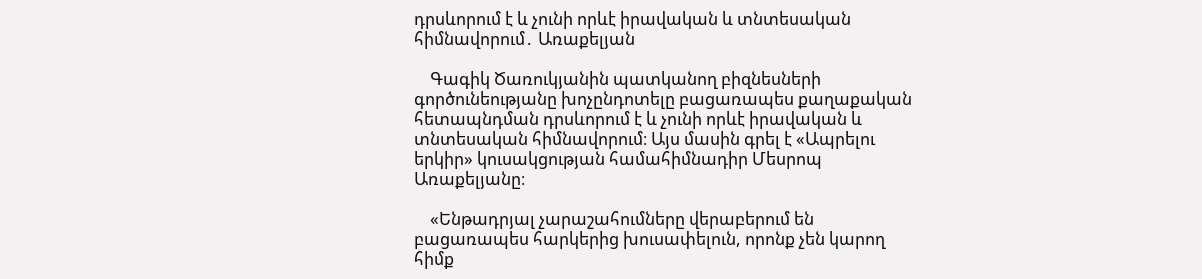դրսևորում է և չունի որևէ իրավական և տնտեսական հիմնավորում․ Առաքելյան

    Գագիկ Ծառուկյանին պատկանող բիզնեսների գործունեությանը խոչընդոտելը բացառապես քաղաքական հետապնդման դրսևորում է և չունի որևէ իրավական և տնտեսական հիմնավորում։ Այս մասին գրել է «Ապրելու երկիր» կուսակցության համահիմնադիր Մեսրոպ Առաքելյանը։

    «Ենթադրյալ չարաշահումները վերաբերում են բացառապես հարկերից խուսափելուն, որոնք չեն կարող հիմք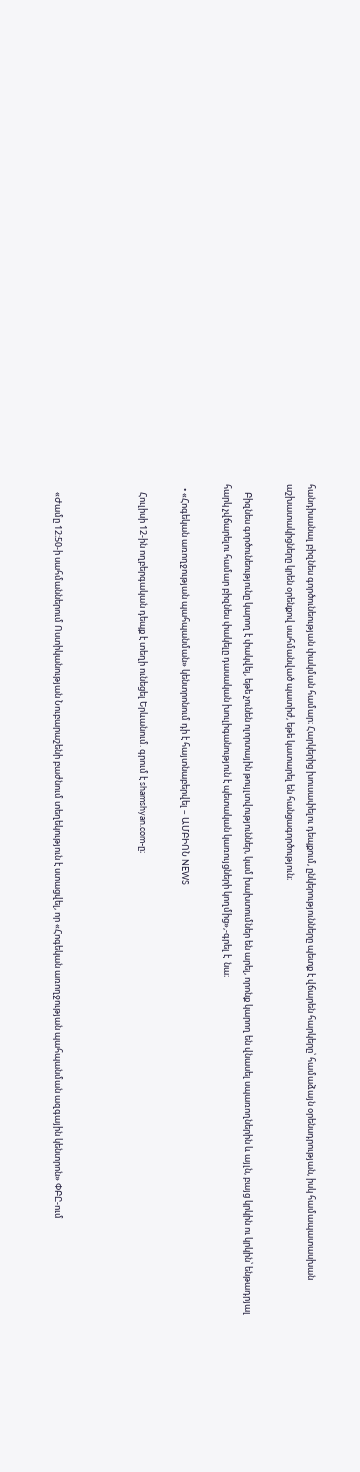հանդիսանալ բիզնես գործունեության փակման համար։ Հարկերից խուսափելու դեպքում, ընկերությունները պետք է վճարեն հարկերը՝ համաձայն օրենսդրության, իսկ համապատասխան աշխատակիցները կրեն օրենքով սահմանված պատիժ, եթե կատարել են հանցագործություն։

    Բիզնես գործունեությունը կարող է փակվել, եթե չունեն ոլորտային թույլտվություններ, կամ խախտումներ են արել, որոնք կարող են վնասել սպառողներին և այլն, բայց կրկին ու կրկին՝ ենթադրյալ հարկ չվճարելու համար բիզնես փակելը դասական խուլիգանություն է պետական կառույցների կողմից»,-գրել է  նա։

  • «Հոգեկան առողջության պահպանման» կենտրոնում դի է հայտնաբերվել – ԱՄԲԻՈՆ NEWS

    Հուլիսի 12-ին ողբերգական դեպք է տեղի ունեցել Երևանում. գրում է shamshyan.com-ը։



    «Ժամը 12։50-ի սահմաններում Ոստիկանության Նուբարաշենի բաժնում տեղեկություն է ստացվել, որ «Հոգեկան առողջության պահպանման ազգային կենտրոն» ՓԲԸ-ում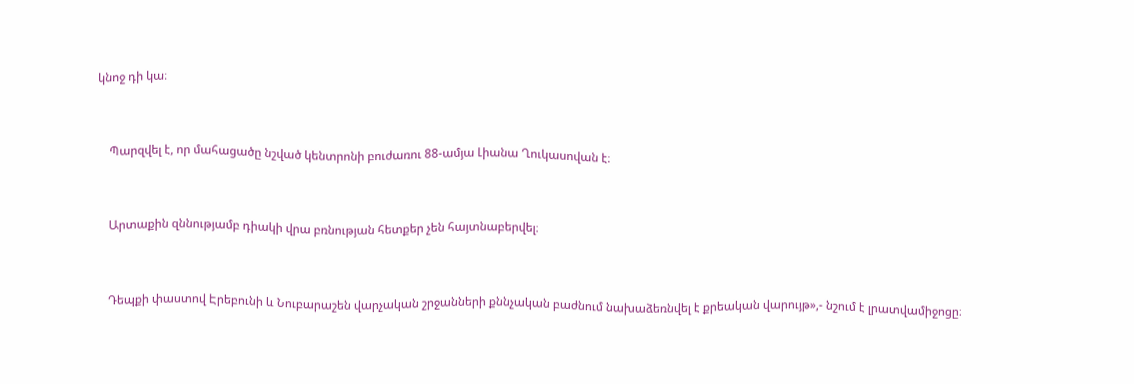կնոջ դի կա։



    Պարզվել է, որ մահացածը նշված կենտրոնի բուժառու 88-ամյա Լիանա Ղուկասովան է։



    Արտաքին զննությամբ դիակի վրա բռնության հետքեր չեն հայտնաբերվել։



    Դեպքի փաստով Էրեբունի և Նուբարաշեն վարչական շրջանների քննչական բաժնում նախաձեռնվել է քրեական վարույթ»,- նշում է լրատվամիջոցը։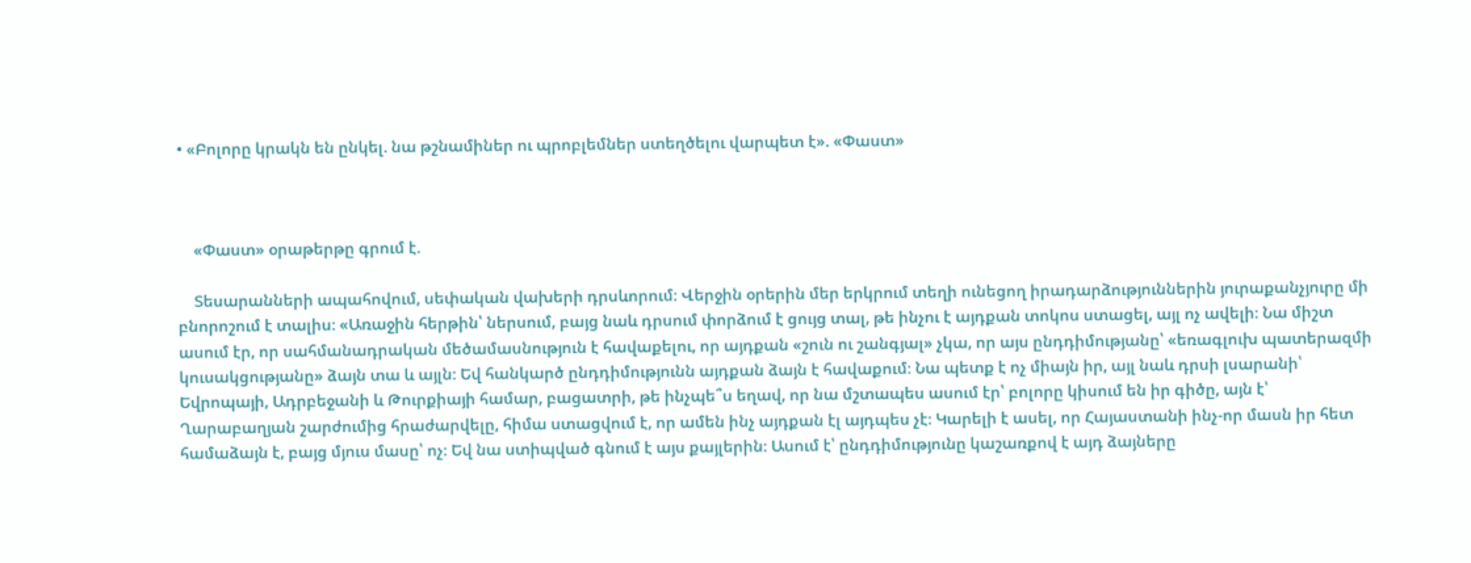• «Բոլորը կրակն են ընկել. նա թշնամիներ ու պրոբլեմներ ստեղծելու վարպետ է». «Փաստ»



    «Փաստ» օրաթերթը գրում է.

    Տեսարանների ապահովում, սեփական վախերի դրսևորում։ Վերջին օրերին մեր երկրում տեղի ունեցող իրադարձություններին յուրաքանչյուրը մի բնորոշում է տալիս։ «Առաջին հերթին՝ ներսում, բայց նաև դրսում փորձում է ցույց տալ, թե ինչու է այդքան տոկոս ստացել, այլ ոչ ավելի։ Նա միշտ ասում էր, որ սահմանադրական մեծամասնություն է հավաքելու, որ այդքան «շուն ու շանգյալ» չկա, որ այս ընդդիմությանը՝ «եռագլուխ պատերազմի կուսակցությանը» ձայն տա և այլն։ Եվ հանկարծ ընդդիմությունն այդքան ձայն է հավաքում։ Նա պետք է ոչ միայն իր, այլ նաև դրսի լսարանի՝ Եվրոպայի, Ադրբեջանի և Թուրքիայի համար, բացատրի, թե ինչպե՞ս եղավ, որ նա մշտապես ասում էր՝ բոլորը կիսում են իր գիծը, այն է՝ Ղարաբաղյան շարժումից հրաժարվելը, հիմա ստացվում է, որ ամեն ինչ այդքան էլ այդպես չէ։ Կարելի է ասել, որ Հայաստանի ինչ-որ մասն իր հետ համաձայն է, բայց մյուս մասը՝ ոչ։ Եվ նա ստիպված գնում է այս քայլերին։ Ասում է՝ ընդդիմությունը կաշառքով է այդ ձայները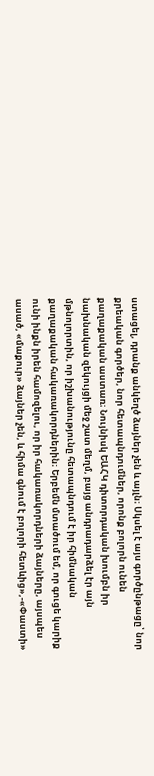ստացել, դրանք անկեղծ ձայներ չեն և այլն։ Սկսել է այս գործընթացը՝ նոր քրեական գործեր, նոր հետապնդումներ, որոնք բոլորն ունեն քաղաքական աստառ։ Նույնիսկ ԵԱՀԿ դիտորդական խումբն իր նախնական զեկույցի մեջ շատ մեղմ, բայց անդրադարձել էր այն մթնոլորտին, որ իշխանությունը հետապնդում է իր հիմնական քաղաքական հակառակորդներին։ Երբեմն մտածում եմ, որ գուցե կարիք ունի ինքն իրեն համոզելու, որ իր հակառակորդների ձայները, այսպես ասած, «մաքուր» ձայներ չեն, և հիմա գնում է բոլորի հետևից»,-«Փաստի»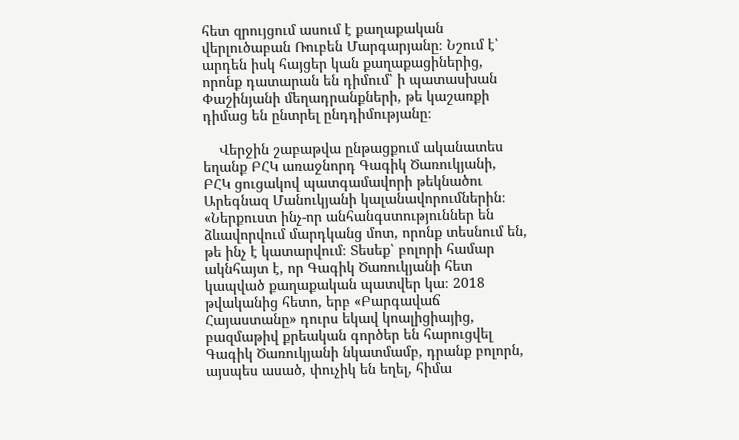հետ զրույցում ասում է քաղաքական վերլուծաբան Ռուբեն Մարգարյանը։ Նշում է՝ արդեն իսկ հայցեր կան քաղաքացիներից, որոնք դատարան են դիմում՝ ի պատասխան Փաշինյանի մեղադրանքների, թե կաշառքի դիմաց են ընտրել ընդդիմությանը։

    Վերջին շաբաթվա ընթացքում ականատես եղանք ԲՀԿ առաջնորդ Գագիկ Ծառուկյանի, ԲՀԿ ցուցակով պատգամավորի թեկնածու Արեգնազ Մանուկյանի կալանավորումներին։ «Ներքուստ ինչ-որ անհանգստություններ են ձևավորվում մարդկանց մոտ, որոնք տեսնում են, թե ինչ է կատարվում։ Տեսեք՝ բոլորի համար ակնհայտ է, որ Գագիկ Ծառուկյանի հետ կապված քաղաքական պատվեր կա։ 2018 թվականից հետո, երբ «Բարգավաճ Հայաստանը» դուրս եկավ կոալիցիայից, բազմաթիվ քրեական գործեր են հարուցվել Գագիկ Ծառուկյանի նկատմամբ, դրանք բոլորն, այսպես ասած, փուչիկ են եղել, հիմա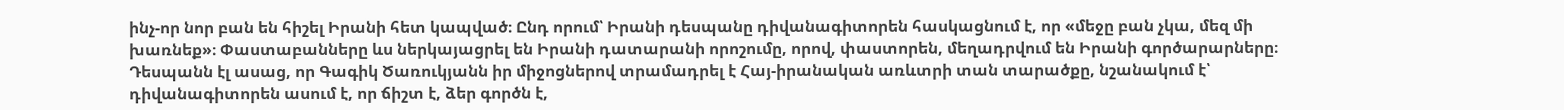ինչ-որ նոր բան են հիշել Իրանի հետ կապված։ Ընդ որում՝ Իրանի դեսպանը դիվանագիտորեն հասկացնում է, որ «մեջը բան չկա, մեզ մի խառնեք»։ Փաստաբանները ևս ներկայացրել են Իրանի դատարանի որոշումը, որով, փաստորեն, մեղադրվում են Իրանի գործարարները։ Դեսպանն էլ ասաց, որ Գագիկ Ծառուկյանն իր միջոցներով տրամադրել է Հայ-իրանական առևտրի տան տարածքը, նշանակում է՝ դիվանագիտորեն ասում է, որ ճիշտ է, ձեր գործն է,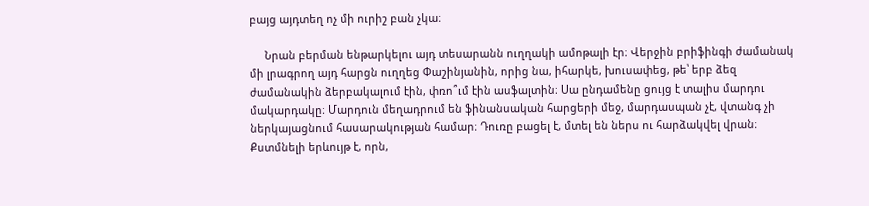բայց այդտեղ ոչ մի ուրիշ բան չկա։

     Նրան բերման ենթարկելու այդ տեսարանն ուղղակի ամոթալի էր։ Վերջին բրիֆինգի ժամանակ մի լրագրող այդ հարցն ուղղեց Փաշինյանին, որից նա, իհարկե, խուսափեց, թե՝ երբ ձեզ ժամանակին ձերբակալում էին, փռո՞ւմ էին ասֆալտին։ Սա ընդամենը ցույց է տալիս մարդու մակարդակը։ Մարդուն մեղադրում են ֆինանսական հարցերի մեջ, մարդասպան չէ, վտանգ չի ներկայացնում հասարակության համար։ Դուռը բացել է, մտել են ներս ու հարձակվել վրան։ Քստմնելի երևույթ է, որն,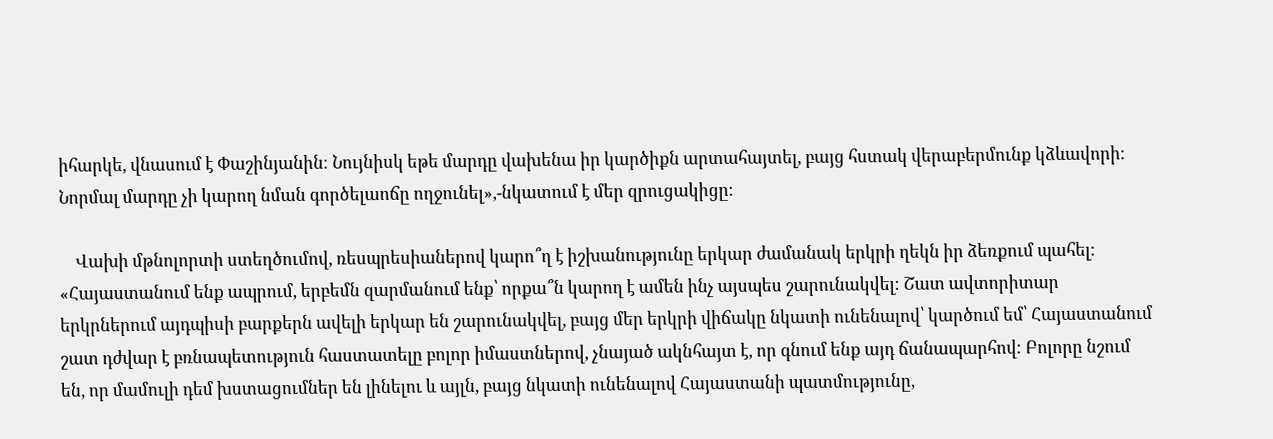իհարկե, վնասում է Փաշինյանին։ Նույնիսկ եթե մարդը վախենա իր կարծիքն արտահայտել, բայց հստակ վերաբերմունք կձևավորի։ Նորմալ մարդը չի կարող նման գործելաոճը ողջունել»,-նկատում է մեր զրուցակիցը։

    Վախի մթնոլորտի ստեղծումով, ռեսպրեսիաներով կարո՞ղ է իշխանությունը երկար ժամանակ երկրի ղեկն իր ձեռքում պահել։ «Հայաստանում ենք ապրում, երբեմն զարմանում ենք՝ որքա՞ն կարող է ամեն ինչ այսպես շարունակվել։ Շատ ավտորիտար երկրներում այդպիսի բարքերն ավելի երկար են շարունակվել, բայց մեր երկրի վիճակը նկատի ունենալով՝ կարծում եմ՝ Հայաստանում շատ դժվար է բռնապետություն հաստատելը բոլոր իմաստներով, չնայած ակնհայտ է, որ գնում ենք այդ ճանապարհով։ Բոլորը նշում են, որ մամուլի դեմ խստացումներ են լինելու և այլն, բայց նկատի ունենալով Հայաստանի պատմությունը,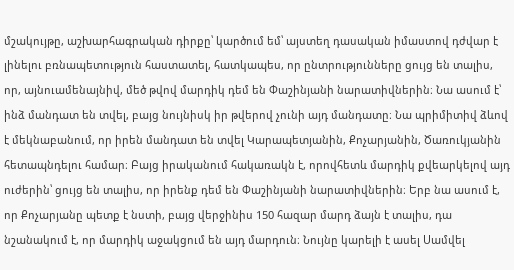մշակույթը, աշխարհագրական դիրքը՝ կարծում եմ՝ այստեղ դասական իմաստով դժվար է լինելու բռնապետություն հաստատել, հատկապես, որ ընտրությունները ցույց են տալիս, որ, այնուամենայնիվ, մեծ թվով մարդիկ դեմ են Փաշինյանի նարատիվներին։ Նա ասում է՝ ինձ մանդատ են տվել, բայց նույնիսկ իր թվերով չունի այդ մանդատը։ Նա պրիմիտիվ ձևով է մեկնաբանում, որ իրեն մանդատ են տվել Կարապետյանին, Քոչարյանին, Ծառուկյանին հետապնդելու համար։ Բայց իրականում հակառակն է, որովհետև մարդիկ քվեարկելով այդ ուժերին՝ ցույց են տալիս, որ իրենք դեմ են Փաշինյանի նարատիվներին։ Երբ նա ասում է, որ Քոչարյանը պետք է նստի, բայց վերջինիս 150 հազար մարդ ձայն է տալիս, դա նշանակում է, որ մարդիկ աջակցում են այդ մարդուն։ Նույնը կարելի է ասել Սամվել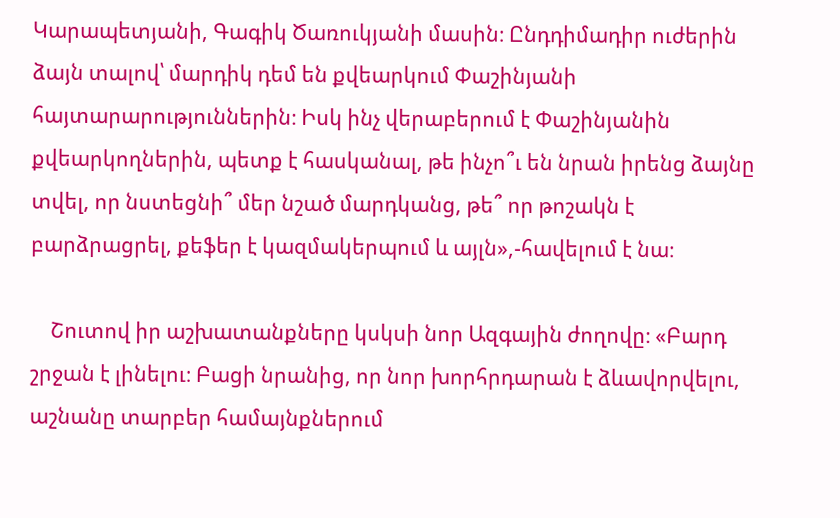Կարապետյանի, Գագիկ Ծառուկյանի մասին։ Ընդդիմադիր ուժերին ձայն տալով՝ մարդիկ դեմ են քվեարկում Փաշինյանի հայտարարություններին։ Իսկ ինչ վերաբերում է Փաշինյանին քվեարկողներին, պետք է հասկանալ, թե ինչո՞ւ են նրան իրենց ձայնը տվել, որ նստեցնի՞ մեր նշած մարդկանց, թե՞ որ թոշակն է բարձրացրել, քեֆեր է կազմակերպում և այլն»,-հավելում է նա։

    Շուտով իր աշխատանքները կսկսի նոր Ազգային ժողովը։ «Բարդ շրջան է լինելու։ Բացի նրանից, որ նոր խորհրդարան է ձևավորվելու, աշնանը տարբեր համայնքներում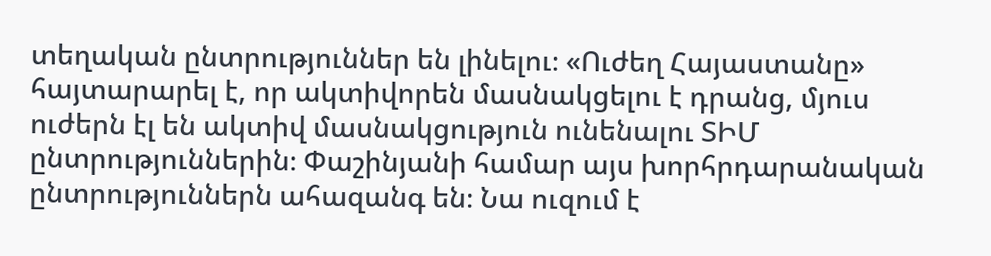տեղական ընտրություններ են լինելու։ «Ուժեղ Հայաստանը» հայտարարել է, որ ակտիվորեն մասնակցելու է դրանց, մյուս ուժերն էլ են ակտիվ մասնակցություն ունենալու ՏԻՄ ընտրություններին։ Փաշինյանի համար այս խորհրդարանական ընտրություններն ահազանգ են։ Նա ուզում է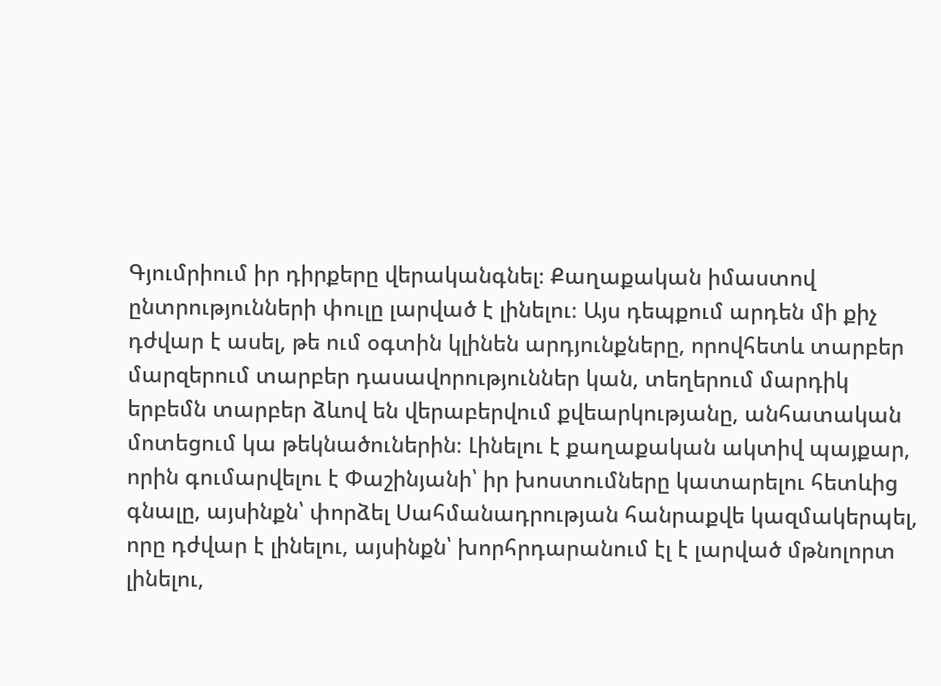Գյումրիում իր դիրքերը վերականգնել։ Քաղաքական իմաստով ընտրությունների փուլը լարված է լինելու։ Այս դեպքում արդեն մի քիչ դժվար է ասել, թե ում օգտին կլինեն արդյունքները, որովհետև տարբեր մարզերում տարբեր դասավորություններ կան, տեղերում մարդիկ երբեմն տարբեր ձևով են վերաբերվում քվեարկությանը, անհատական մոտեցում կա թեկնածուներին։ Լինելու է քաղաքական ակտիվ պայքար, որին գումարվելու է Փաշինյանի՝ իր խոստումները կատարելու հետևից գնալը, այսինքն՝ փորձել Սահմանադրության հանրաքվե կազմակերպել, որը դժվար է լինելու, այսինքն՝ խորհրդարանում էլ է լարված մթնոլորտ լինելու,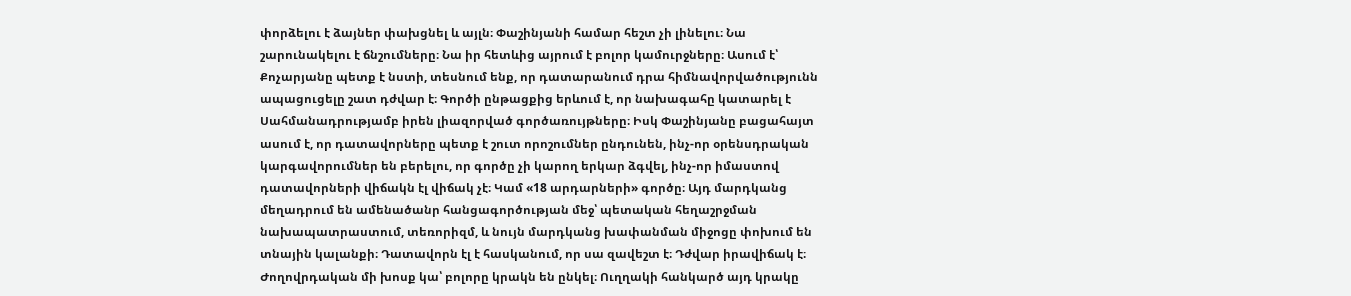փորձելու է ձայներ փախցնել և այլն։ Փաշինյանի համար հեշտ չի լինելու։ Նա շարունակելու է ճնշումները։ Նա իր հետևից այրում է բոլոր կամուրջները։ Ասում է՝ Քոչարյանը պետք է նստի, տեսնում ենք, որ դատարանում դրա հիմնավորվածությունն ապացուցելը շատ դժվար է։ Գործի ընթացքից երևում է, որ նախագահը կատարել է Սահմանադրությամբ իրեն լիազորված գործառույթները։ Իսկ Փաշինյանը բացահայտ ասում է, որ դատավորները պետք է շուտ որոշումներ ընդունեն, ինչ-որ օրենսդրական կարգավորումներ են բերելու, որ գործը չի կարող երկար ձգվել, ինչ-որ իմաստով դատավորների վիճակն էլ վիճակ չէ։ Կամ «18 արդարների» գործը։ Այդ մարդկանց մեղադրում են ամենածանր հանցագործության մեջ՝ պետական հեղաշրջման նախապատրաստում, տեռորիզմ, և նույն մարդկանց խափանման միջոցը փոխում են տնային կալանքի։ Դատավորն էլ է հասկանում, որ սա զավեշտ է։ Դժվար իրավիճակ է։ Ժողովրդական մի խոսք կա՝ բոլորը կրակն են ընկել։ Ուղղակի հանկարծ այդ կրակը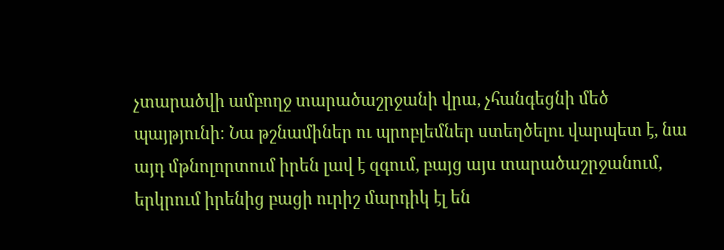չտարածվի ամբողջ տարածաշրջանի վրա, չհանգեցնի մեծ պայթյունի։ Նա թշնամիներ ու պրոբլեմներ ստեղծելու վարպետ է, նա այդ մթնոլորտում իրեն լավ է զգում, բայց այս տարածաշրջանում, երկրում իրենից բացի ուրիշ մարդիկ էլ են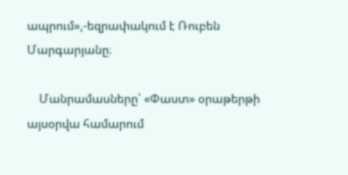ապրում»,-եզրափակում է Ռուբեն Մարգարյանը։

    Մանրամասները՝ «Փաստ» օրաթերթի այսօրվա համարում